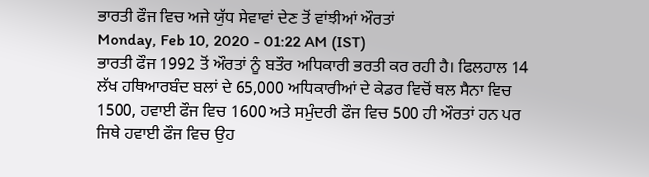ਭਾਰਤੀ ਫੌਜ ਵਿਚ ਅਜੇ ਯੁੱਧ ਸੇਵਾਵਾਂ ਦੇਣ ਤੋਂ ਵਾਂਝੀਆਂ ਔਰਤਾਂ
Monday, Feb 10, 2020 - 01:22 AM (IST)
ਭਾਰਤੀ ਫੌਜ 1992 ਤੋਂ ਔਰਤਾਂ ਨੂੰ ਬਤੌਰ ਅਧਿਕਾਰੀ ਭਰਤੀ ਕਰ ਰਹੀ ਹੈ। ਫਿਲਹਾਲ 14 ਲੱਖ ਹਥਿਆਰਬੰਦ ਬਲਾਂ ਦੇ 65,000 ਅਧਿਕਾਰੀਆਂ ਦੇ ਕੇਡਰ ਵਿਚੋਂ ਥਲ ਸੈਨਾ ਵਿਚ 1500, ਹਵਾਈ ਫੌਜ ਵਿਚ 1600 ਅਤੇ ਸਮੁੰਦਰੀ ਫੌਜ ਵਿਚ 500 ਹੀ ਔਰਤਾਂ ਹਨ ਪਰ ਜਿਥੇ ਹਵਾਈ ਫੌਜ ਵਿਚ ਉਹ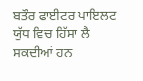ਬਤੌਰ ਫਾਈਟਰ ਪਾਇਲਟ ਯੁੱਧ ਵਿਚ ਹਿੱਸਾ ਲੈ ਸਕਦੀਆਂ ਹਨ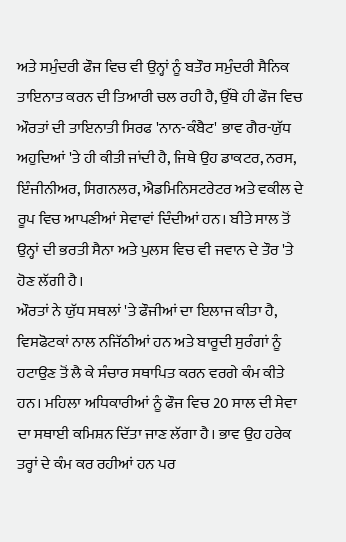ਅਤੇ ਸਮੁੰਦਰੀ ਫੌਜ ਵਿਚ ਵੀ ਉਨ੍ਹਾਂ ਨੂੰ ਬਤੌਰ ਸਮੁੰਦਰੀ ਸੈਨਿਕ ਤਾਇਨਾਤ ਕਰਨ ਦੀ ਤਿਆਰੀ ਚਲ ਰਹੀ ਹੈ, ਉੱਥੇ ਹੀ ਫੌਜ ਵਿਚ ਔਰਤਾਂ ਦੀ ਤਾਇਨਾਤੀ ਸਿਰਫ 'ਨਾਨ-ਕੰਬੈਟ' ਭਾਵ ਗੈਰ-ਯੁੱਧ ਅਹੁਦਿਆਂ 'ਤੇ ਹੀ ਕੀਤੀ ਜਾਂਦੀ ਹੈ, ਜਿਥੇ ਉਹ ਡਾਕਟਰ, ਨਰਸ, ਇੰਜੀਨੀਅਰ, ਸਿਗਨਲਰ, ਐਡਮਿਨਿਸਟਰੇਟਰ ਅਤੇ ਵਕੀਲ ਦੇ ਰੂਪ ਵਿਚ ਆਪਣੀਆਂ ਸੇਵਾਵਾਂ ਦਿੰਦੀਆਂ ਹਨ। ਬੀਤੇ ਸਾਲ ਤੋਂ ਉਨ੍ਹਾਂ ਦੀ ਭਰਤੀ ਸੈਨਾ ਅਤੇ ਪੁਲਸ ਵਿਚ ਵੀ ਜਵਾਨ ਦੇ ਤੌਰ 'ਤੇ ਹੋਣ ਲੱਗੀ ਹੈ।
ਔਰਤਾਂ ਨੇ ਯੁੱਧ ਸਥਲਾਂ 'ਤੇ ਫੌਜੀਆਂ ਦਾ ਇਲਾਜ ਕੀਤਾ ਹੈ, ਵਿਸਫੋਟਕਾਂ ਨਾਲ ਨਜਿੱਠੀਆਂ ਹਨ ਅਤੇ ਬਾਰੂਦੀ ਸੁਰੰਗਾਂ ਨੂੰ ਹਟਾਉਣ ਤੋਂ ਲੈ ਕੇ ਸੰਚਾਰ ਸਥਾਪਿਤ ਕਰਨ ਵਰਗੇ ਕੰਮ ਕੀਤੇ ਹਨ। ਮਹਿਲਾ ਅਧਿਕਾਰੀਆਂ ਨੂੰ ਫੌਜ ਵਿਚ 20 ਸਾਲ ਦੀ ਸੇਵਾ ਦਾ ਸਥਾਈ ਕਮਿਸ਼ਨ ਦਿੱਤਾ ਜਾਣ ਲੱਗਾ ਹੈ। ਭਾਵ ਉਹ ਹਰੇਕ ਤਰ੍ਹਾਂ ਦੇ ਕੰਮ ਕਰ ਰਹੀਆਂ ਹਨ ਪਰ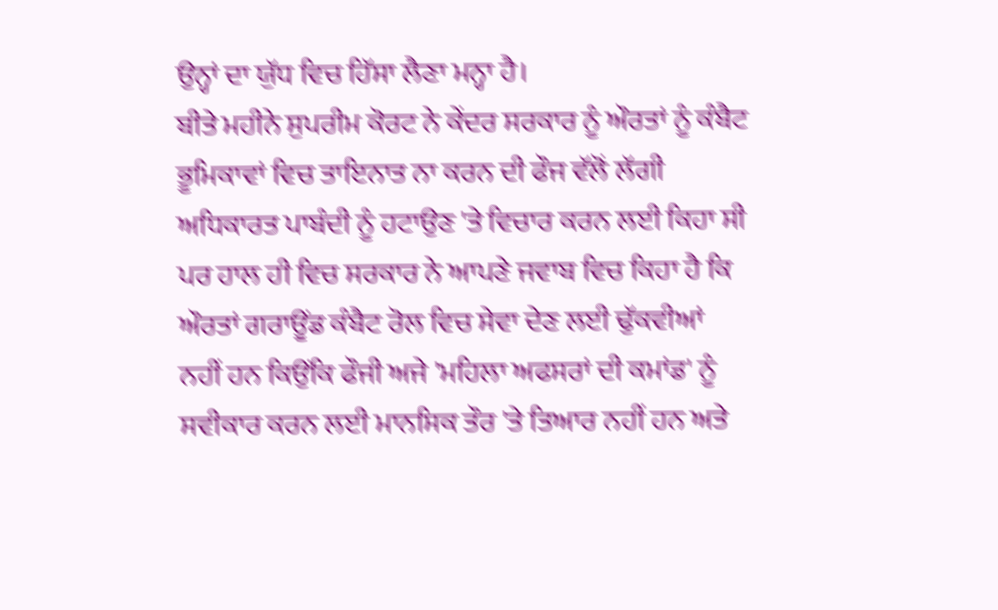ਉਨ੍ਹਾਂ ਦਾ ਯੁੱਧ ਵਿਚ ਹਿੱਸਾ ਲੈਣਾ ਮਨ੍ਹਾ ਹੈ।
ਬੀਤੇ ਮਹੀਨੇ ਸੁਪਰੀਮ ਕੋਰਟ ਨੇ ਕੇਂਦਰ ਸਰਕਾਰ ਨੂੰ ਔਰਤਾਂ ਨੂੰ ਕੰਬੈਟ ਭੂਮਿਕਾਵਾਂ ਵਿਚ ਤਾਇਨਾਤ ਨਾ ਕਰਨ ਦੀ ਫੌਜ ਵੱਲੋਂ ਲੱਗੀ ਅਧਿਕਾਰਤ ਪਾਬੰਦੀ ਨੂੰ ਹਟਾਉਣ 'ਤੇ ਵਿਚਾਰ ਕਰਨ ਲਈ ਕਿਹਾ ਸੀ ਪਰ ਹਾਲ ਹੀ ਵਿਚ ਸਰਕਾਰ ਨੇ ਆਪਣੇ ਜਵਾਬ ਵਿਚ ਕਿਹਾ ਹੈ ਕਿ ਔਰਤਾਂ ਗਰਾਊਂਡ ਕੰਬੈਟ ਰੋਲ ਵਿਚ ਸੇਵਾ ਦੇਣ ਲਈ ਢੁੱਕਵੀਆਂ ਨਹੀਂ ਹਨ ਕਿਉਂਕਿ ਫੌਜੀ ਅਜੇ 'ਮਹਿਲਾ ਅਫਸਰਾਂ ਦੀ ਕਮਾਂਡ' ਨੂੰ ਸਵੀਕਾਰ ਕਰਨ ਲਈ ਮਾਨਸਿਕ ਤੌਰ 'ਤੇ ਤਿਆਰ ਨਹੀਂ ਹਨ ਅਤੇ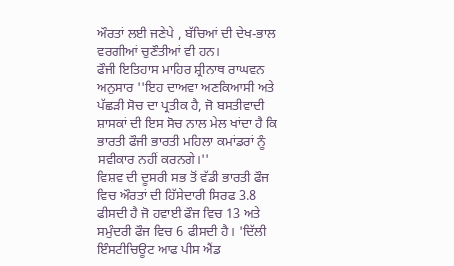ਔਰਤਾਂ ਲਈ ਜਣੇਪੇ , ਬੱਚਿਆਂ ਦੀ ਦੇਖ-ਭਾਲ ਵਰਗੀਆਂ ਚੁਣੌਤੀਆਂ ਵੀ ਹਨ।
ਫੌਜੀ ਇਤਿਹਾਸ ਮਾਹਿਰ ਸ਼੍ਰੀਨਾਥ ਰਾਘਵਨ ਅਨੁਸਾਰ ''ਇਹ ਦਾਅਵਾ ਅਣਕਿਆਸੀ ਅਤੇ ਪੱਛੜੀ ਸੋਚ ਦਾ ਪ੍ਰਤੀਕ ਹੈ, ਜੋ ਬਸਤੀਵਾਦੀ ਸ਼ਾਸਕਾਂ ਦੀ ਇਸ ਸੋਚ ਨਾਲ ਮੇਲ ਖਾਂਦਾ ਹੈ ਕਿ ਭਾਰਤੀ ਫੌਜੀ ਭਾਰਤੀ ਮਹਿਲਾ ਕਮਾਂਡਰਾਂ ਨੂੰ ਸਵੀਕਾਰ ਨਹੀਂ ਕਰਨਗੇ।''
ਵਿਸ਼ਵ ਦੀ ਦੂਸਰੀ ਸਭ ਤੋਂ ਵੱਡੀ ਭਾਰਤੀ ਫੌਜ ਵਿਚ ਔਰਤਾਂ ਦੀ ਹਿੱਸੇਦਾਰੀ ਸਿਰਫ 3.8 ਫੀਸਦੀ ਹੈ ਜੋ ਹਵਾਈ ਫੌਜ ਵਿਚ 13 ਅਤੇ ਸਮੁੰਦਰੀ ਫੌਜ ਵਿਚ 6 ਫੀਸਦੀ ਹੈ। 'ਦਿੱਲੀ ਇੰਸਟੀਚਿਊਟ ਆਫ ਪੀਸ ਐਂਡ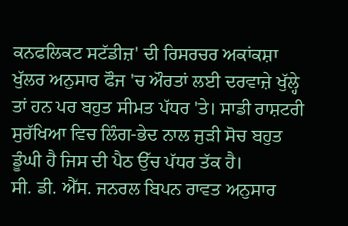ਕਨਫਲਿਕਟ ਸਟੱਡੀਜ਼' ਦੀ ਰਿਸਰਚਰ ਅਕਾਂਕਸ਼ਾ ਖੁੱਲਰ ਅਨੁਸਾਰ ਫੌਜ 'ਚ ਔਰਤਾਂ ਲਈ ਦਰਵਾਜ਼ੇ ਖੁੱਲ੍ਹੇ ਤਾਂ ਹਨ ਪਰ ਬਹੁਤ ਸੀਮਤ ਪੱਧਰ 'ਤੇ। ਸਾਡੀ ਰਾਸ਼ਟਰੀ ਸੁਰੱਖਿਆ ਵਿਚ ਲਿੰਗ-ਭੇਦ ਨਾਲ ਜੁੜੀ ਸੋਚ ਬਹੁਤ ਡੂੰਘੀ ਹੈ ਜਿਸ ਦੀ ਪੈਠ ਉੱਚ ਪੱਧਰ ਤੱਕ ਹੈ।
ਸੀ. ਡੀ. ਐੱਸ. ਜਨਰਲ ਬਿਪਨ ਰਾਵਤ ਅਨੁਸਾਰ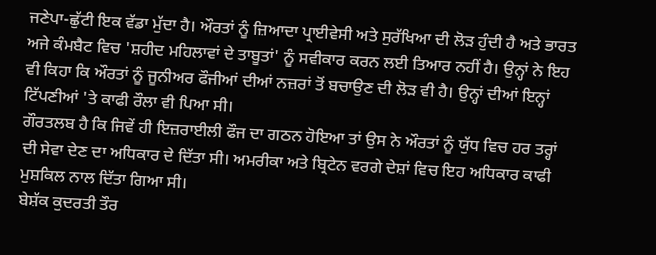ਜਣੇਪਾ-ਛੁੱਟੀ ਇਕ ਵੱਡਾ ਮੁੱਦਾ ਹੈ। ਔਰਤਾਂ ਨੂੰ ਜ਼ਿਆਦਾ ਪ੍ਰਾਈਵੇਸੀ ਅਤੇ ਸੁਰੱਖਿਆ ਦੀ ਲੋੜ ਹੁੰਦੀ ਹੈ ਅਤੇ ਭਾਰਤ ਅਜੇ ਕੰਮਬੈਟ ਵਿਚ 'ਸ਼ਹੀਦ ਮਹਿਲਾਵਾਂ ਦੇ ਤਾਬੂਤਾਂ' ਨੂੰ ਸਵੀਕਾਰ ਕਰਨ ਲਈ ਤਿਆਰ ਨਹੀਂ ਹੈ। ਉਨ੍ਹਾਂ ਨੇ ਇਹ ਵੀ ਕਿਹਾ ਕਿ ਔਰਤਾਂ ਨੂੰ ਜੂਨੀਅਰ ਫੌਜੀਆਂ ਦੀਆਂ ਨਜ਼ਰਾਂ ਤੋਂ ਬਚਾਉਣ ਦੀ ਲੋੜ ਵੀ ਹੈ। ਉਨ੍ਹਾਂ ਦੀਆਂ ਇਨ੍ਹਾਂ ਟਿੱਪਣੀਆਂ 'ਤੇ ਕਾਫੀ ਰੌਲਾ ਵੀ ਪਿਆ ਸੀ।
ਗੌਰਤਲਬ ਹੈ ਕਿ ਜਿਵੇਂ ਹੀ ਇਜ਼ਰਾਈਲੀ ਫੌਜ ਦਾ ਗਠਨ ਹੋਇਆ ਤਾਂ ਉਸ ਨੇ ਔਰਤਾਂ ਨੂੰ ਯੁੱਧ ਵਿਚ ਹਰ ਤਰ੍ਹਾਂ ਦੀ ਸੇਵਾ ਦੇਣ ਦਾ ਅਧਿਕਾਰ ਦੇ ਦਿੱਤਾ ਸੀ। ਅਮਰੀਕਾ ਅਤੇ ਬ੍ਰਿਟੇਨ ਵਰਗੇ ਦੇਸ਼ਾਂ ਵਿਚ ਇਹ ਅਧਿਕਾਰ ਕਾਫੀ ਮੁਸ਼ਕਿਲ ਨਾਲ ਦਿੱਤਾ ਗਿਆ ਸੀ।
ਬੇਸ਼ੱਕ ਕੁਦਰਤੀ ਤੌਰ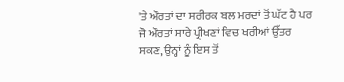'ਤੇ ਔਰਤਾਂ ਦਾ ਸਰੀਰਕ ਬਲ ਮਰਦਾਂ ਤੋਂ ਘੱਟ ਹੈ ਪਰ ਜੋ ਔਰਤਾਂ ਸਾਰੇ ਪ੍ਰੀਖਣਾਂ ਵਿਚ ਖਰੀਆਂ ਉੱਤਰ ਸਕਣ, ਉਨ੍ਹਾਂ ਨੂੰ ਇਸ ਤੋਂ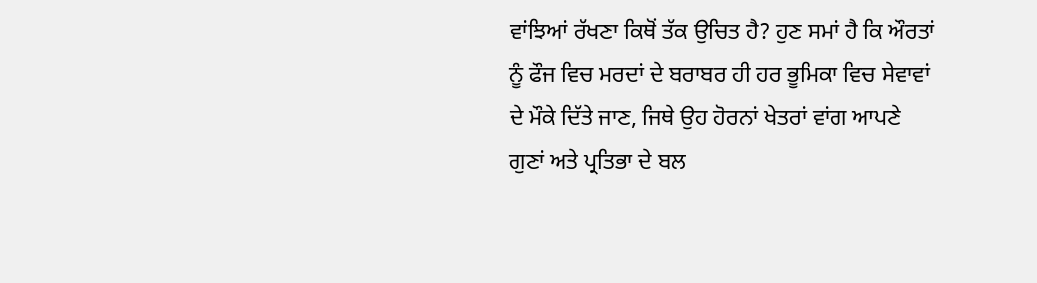ਵਾਂਝਿਆਂ ਰੱਖਣਾ ਕਿਥੋਂ ਤੱਕ ਉਚਿਤ ਹੈ? ਹੁਣ ਸਮਾਂ ਹੈ ਕਿ ਔਰਤਾਂ ਨੂੰ ਫੌਜ ਵਿਚ ਮਰਦਾਂ ਦੇ ਬਰਾਬਰ ਹੀ ਹਰ ਭੂਮਿਕਾ ਵਿਚ ਸੇਵਾਵਾਂ ਦੇ ਮੌਕੇ ਦਿੱਤੇ ਜਾਣ, ਜਿਥੇ ਉਹ ਹੋਰਨਾਂ ਖੇਤਰਾਂ ਵਾਂਗ ਆਪਣੇ ਗੁਣਾਂ ਅਤੇ ਪ੍ਰਤਿਭਾ ਦੇ ਬਲ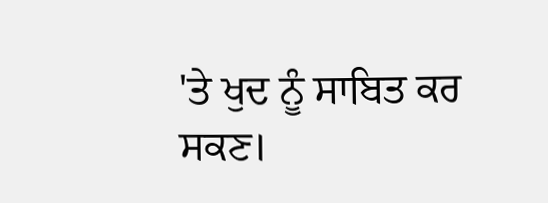'ਤੇ ਖੁਦ ਨੂੰ ਸਾਬਿਤ ਕਰ ਸਕਣ।